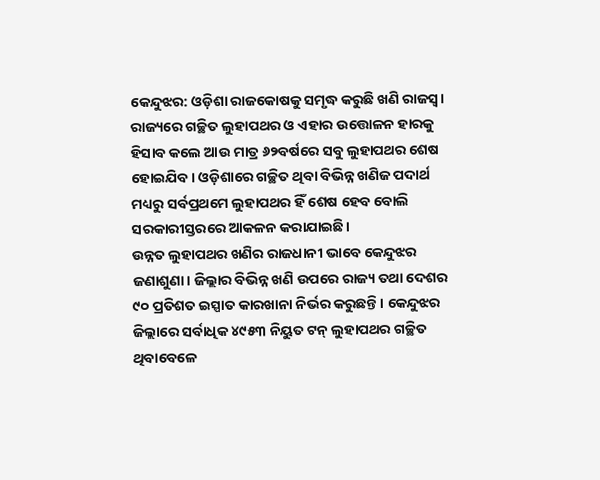କେନ୍ଦୁଝର: ଓଡ଼ିଶା ରାଜକୋଷକୁ ସମୃଦ୍ଧ କରୁଛି ଖଣି ରାଜସ୍ବ। ରାଜ୍ୟରେ ଗଚ୍ଛିତ ଲୁହାପଥର ଓ ଏହାର ଉତ୍ତୋଳନ ହାରକୁ ହିସାବ କଲେ ଆଉ ମାତ୍ର ୬୨ବର୍ଷରେ ସବୁ ଲୁହାପଥର ଶେଷ ହୋଇଯିବ। ଓଡ଼ିଶାରେ ଗଚ୍ଛିତ ଥିବା ବିଭିନ୍ନ ଖଣିଜ ପଦାର୍ଥ ମଧ୍ୟରୁ ସର୍ବପ୍ରଥମେ ଲୁହାପଥର ହିଁ ଶେଷ ହେବ ବୋଲି ସରକାରୀସ୍ତରରେ ଆକଳନ କରାଯାଇଛି।
ଉନ୍ନତ ଲୁହାପଥର ଖଣିର ରାଜଧାନୀ ଭାବେ କେନ୍ଦୁଝର ଜଣାଶୁଣା। ଜିଲ୍ଲାର ବିଭିନ୍ନ ଖଣି ଉପରେ ରାଜ୍ୟ ତଥା ଦେଶର ୯୦ ପ୍ରତିଶତ ଇସ୍ପାତ କାରଖାନା ନିର୍ଭର କରୁଛନ୍ତି। କେନ୍ଦୁଝର ଜିଲ୍ଲାରେ ସର୍ବାଧିକ ୪୯୫୩ ନିୟୁତ ଟନ୍ ଲୁହାପଥର ଗଚ୍ଛିତ ଥିବାବେଳେ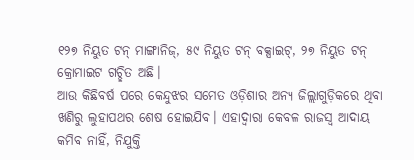୧୨୭ ନିୟୁତ ଟନ୍ ମାଙ୍ଗାନିଜ୍, ୫୯ ନିୟୁତ ଟନ୍ ବକ୍ସାଇଟ୍, ୨୭ ନିୟୁତ ଟନ୍ କ୍ରୋମାଇଟ ଗଚ୍ଛିତ ଅଛି।
ଆଉ କିଛିବର୍ଷ ପରେ କେନ୍ଦୁଝର ସମେତ ଓଡ଼ିଶାର ଅନ୍ୟ ଜିଲ୍ଲାଗୁଡ଼ିକରେ ଥିବା ଖଣିରୁ ଲୁହାପଥର ଶେଷ ହୋଇଯିବ। ଏହାଦ୍ବାରା କେବଳ ରାଜସ୍ବ ଆଦାୟ କମିବ ନାହିଁ, ନିଯୁକ୍ତି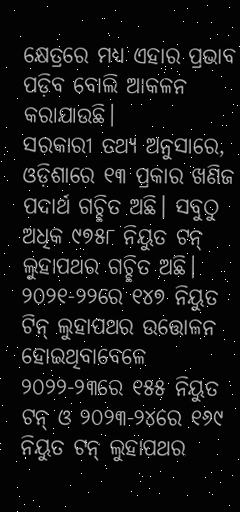କ୍ଷେତ୍ରରେ ମଧ୍ୟ ଏହାର ପ୍ରଭାବ ପଡ଼ିବ ବୋଲି ଆକଳନ କରାଯାଉଛି।
ସରକାରୀ ତଥ୍ୟ ଅନୁସାରେ, ଓଡ଼ିଶାରେ ୧୩ ପ୍ରକାର ଖଣିଜ ପଦାର୍ଥ ଗଚ୍ଛିତ ଅଛି। ସବୁଠୁ ଅଧିକ ୯୭୫୮ ନିୟୁତ ଟନ୍ ଲୁହାପଥର ଗଚ୍ଛିତ ଅଛି। ୨୦୨୧-୨୨ରେ ୧୪୭ ନିୟୁତ ଟିନ୍ ଲୁହାପଥର ଉତ୍ତୋଳନ ହୋଇଥିବାବେଳେ ୨୦୨୨-୨୩ରେ ୧୫୫ ନିୟୁତ ଟନ୍ ଓ ୨୦୨୩-୨୪ରେ ୧୬୯ ନିୟୁତ ଟନ୍ ଲୁହାପଥର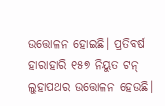ଉତ୍ତୋଳନ ହୋଇଛି। ପ୍ରତିବର୍ଷ ହାରାହାରି ୧୫୭ ନିୟୁତ ଟନ୍ ଲୁହାପଥର ଉତ୍ତୋଳନ ହେଉଛି।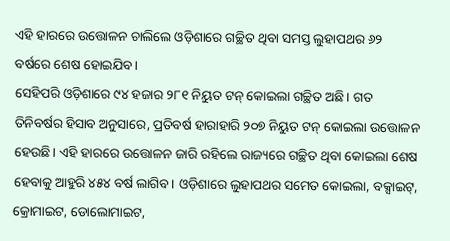ଏହି ହାରରେ ଉତ୍ତୋଳନ ଚାଲିଲେ ଓଡ଼ିଶାରେ ଗଚ୍ଛିତ ଥିବା ସମସ୍ତ ଲୁହାପଥର ୬୨ ବର୍ଷରେ ଶେଷ ହୋଇଯିବ।
ସେହିପରି ଓଡ଼ିଶାରେ ୯୪ ହଜାର ୨୮୧ ନିୟୁତ ଟନ୍ କୋଇଲା ଗଚ୍ଛିତ ଅଛି। ଗତ ତିନିବର୍ଷର ହିସାବ ଅନୁସାରେ, ପ୍ରତିବର୍ଷ ହାରାହାରି ୨୦୭ ନିୟୁତ ଟନ୍ କୋଇଲା ଉତ୍ତୋଳନ ହେଉଛି। ଏହି ହାରରେ ଉତ୍ତୋଳନ ଜାରି ରହିଲେ ରାଜ୍ୟରେ ଗଚ୍ଛିତ ଥିବା କୋଇଲା ଶେଷ ହେବାକୁ ଆହୁରି ୪୫୪ ବର୍ଷ ଲାଗିବ। ଓଡ଼ିଶାରେ ଲୁହାପଥର ସମେତ କୋଇଲା, ବକ୍ସାଇଟ୍, କ୍ରୋମାଇଟ, ଡୋଲୋମାଇଟ,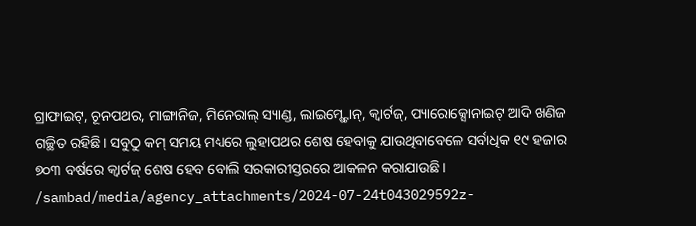ଗ୍ରାଫାଇଟ୍, ଚୂନପଥର, ମାଙ୍ଗାନିଜ, ମିନେରାଲ୍ ସ୍ୟାଣ୍ଡ, ଲାଇମ୍ଷ୍ଟୋନ୍, କ୍ବାର୍ଟଜ୍, ପ୍ୟାରୋକ୍ସୋନାଇଟ୍ ଆଦି ଖଣିଜ ଗଚ୍ଛିତ ରହିଛି। ସବୁଠୁ କମ୍ ସମୟ ମଧ୍ୟରେ ଲୁହାପଥର ଶେଷ ହେବାକୁ ଯାଉଥିବାବେଳେ ସର୍ବାଧିକ ୧୯ ହଜାର ୭୦୩ ବର୍ଷରେ କ୍ବାର୍ଟଜ୍ ଶେଷ ହେବ ବୋଲି ସରକାରୀସ୍ତରରେ ଆକଳନ କରାଯାଉଛି।
/sambad/media/agency_attachments/2024-07-24t043029592z-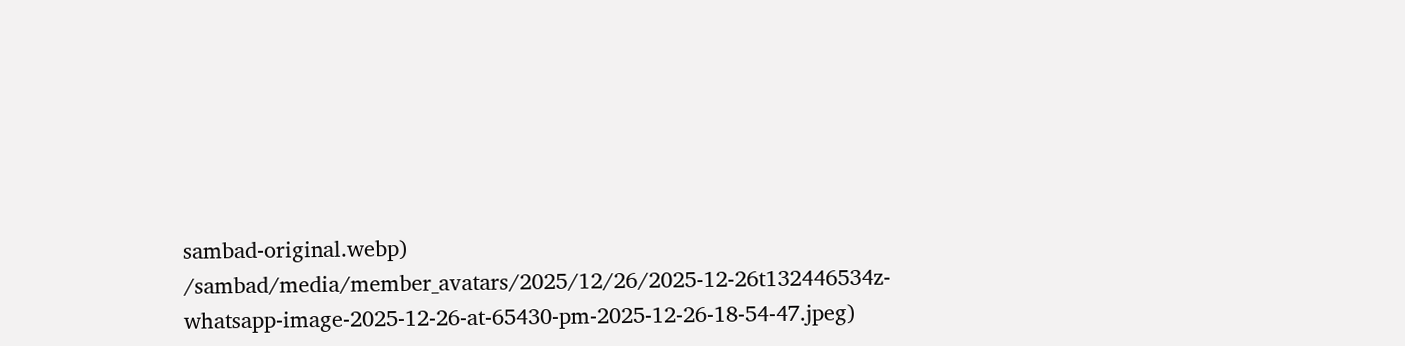sambad-original.webp)
/sambad/media/member_avatars/2025/12/26/2025-12-26t132446534z-whatsapp-image-2025-12-26-at-65430-pm-2025-12-26-18-54-47.jpeg)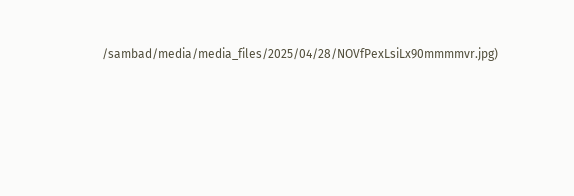/sambad/media/media_files/2025/04/28/NOVfPexLsiLx90mmmmvr.jpg)